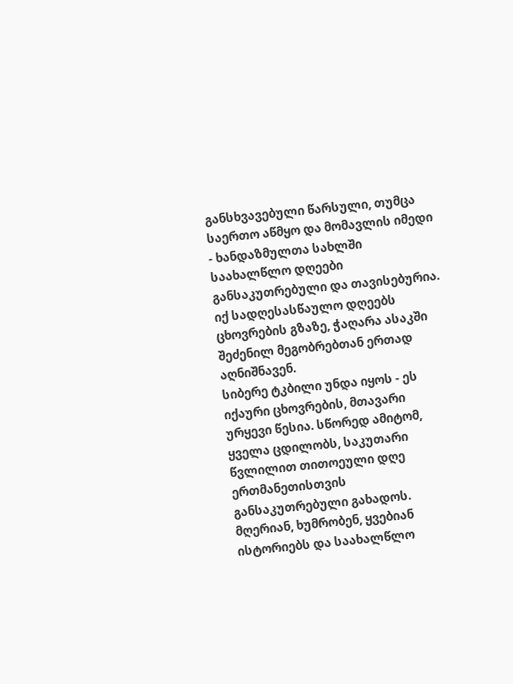განსხვავებული წარსული, თუმცა საერთო აწმყო და მომავლის იმედი - ხანდაზმულთა სახლში საახალწლო დღეები განსაკუთრებული და თავისებურია. იქ სადღესასწაულო დღეებს ცხოვრების გზაზე, ჭაღარა ასაკში შეძენილ მეგობრებთან ერთად აღნიშნავენ.
სიბერე ტკბილი უნდა იყოს - ეს იქაური ცხოვრების, მთავარი ურყევი წესია. სწორედ ამიტომ, ყველა ცდილობს, საკუთარი წვლილით თითოეული დღე ერთმანეთისთვის განსაკუთრებული გახადოს. მღერიან, ხუმრობენ, ყვებიან ისტორიებს და საახალწლო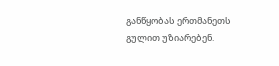განწყობას ერთმანეთს გულით უზიარებენ.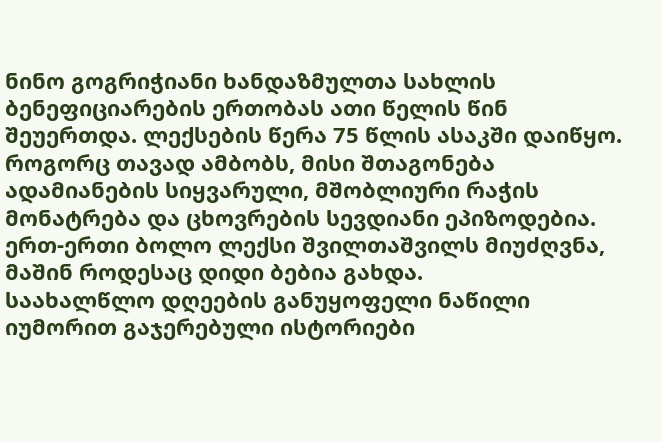ნინო გოგრიჭიანი ხანდაზმულთა სახლის ბენეფიციარების ერთობას ათი წელის წინ შეუერთდა. ლექსების წერა 75 წლის ასაკში დაიწყო. როგორც თავად ამბობს, მისი შთაგონება ადამიანების სიყვარული, მშობლიური რაჭის მონატრება და ცხოვრების სევდიანი ეპიზოდებია. ერთ-ერთი ბოლო ლექსი შვილთაშვილს მიუძღვნა, მაშინ როდესაც დიდი ბებია გახდა.
საახალწლო დღეების განუყოფელი ნაწილი იუმორით გაჯერებული ისტორიები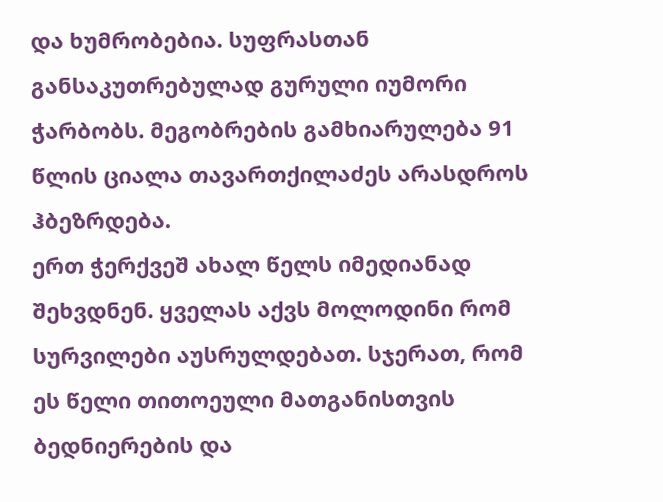და ხუმრობებია. სუფრასთან განსაკუთრებულად გურული იუმორი ჭარბობს. მეგობრების გამხიარულება 91 წლის ციალა თავართქილაძეს არასდროს ჰბეზრდება.
ერთ ჭერქვეშ ახალ წელს იმედიანად შეხვდნენ. ყველას აქვს მოლოდინი რომ სურვილები აუსრულდებათ. სჯერათ, რომ ეს წელი თითოეული მათგანისთვის ბედნიერების და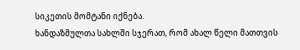სიკეთის მომტანი იქნება.
ხანდაზმულთა სახლში სჯერათ, რომ ახალ წელი მათთვის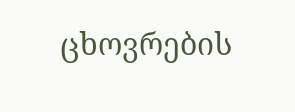ცხოვრების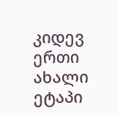კიდევ ერთი ახალი ეტაპი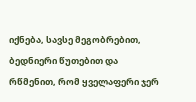იქნება, სავსე მეგობრებით, ბედნიერი წუთებით და რწმენით, რომ ყველაფერი ჯერ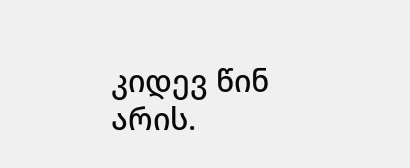კიდევ წინ არის.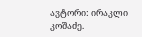ავტორი: ირაკლი კოშაძე.